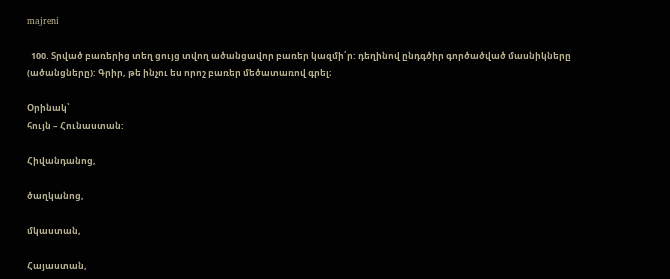majreni

  100. Տրված բառերից տեղ ցույց տվող ածանցավոր բառեր կազմի՛ր: դեղինով ընդգծիր գործածված մասնիկները (ածանցները): Գրիր, թե ինչու ես որոշ բառեր մեծատառով գրել։

Օրինակ՝
հույն – Հունաստան:

Հիվանդանոց,

ծաղկանոց,

մկաստան,

Հայաստան,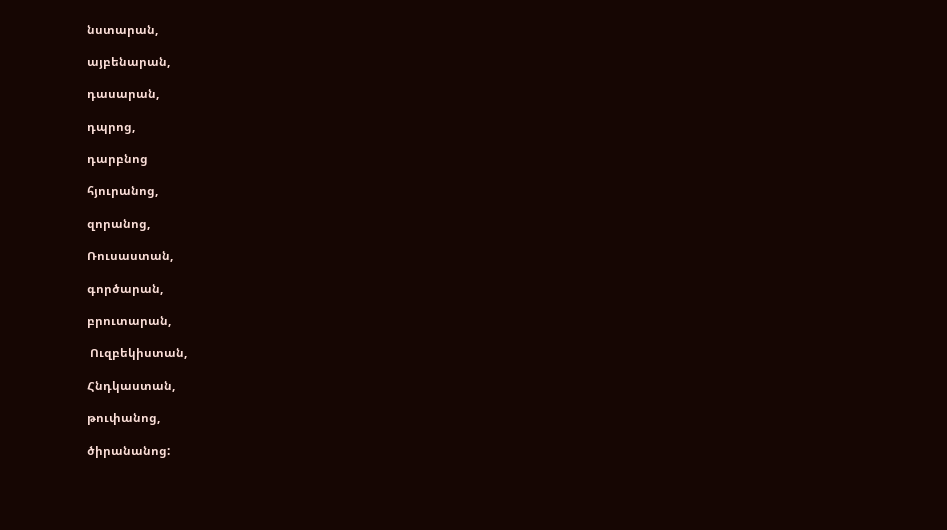նստարան,

այբենարան,

դասարան,

դպրոց,

դարբնոց

հյուրանոց,

զորանոց,

Ռուսաստան,

գործարան,

բրուտարան,

 Ուզբեկիստան,

Հնդկաստան,

թուփանոց,

ծիրանանոց: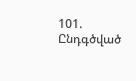101. Ընդգծված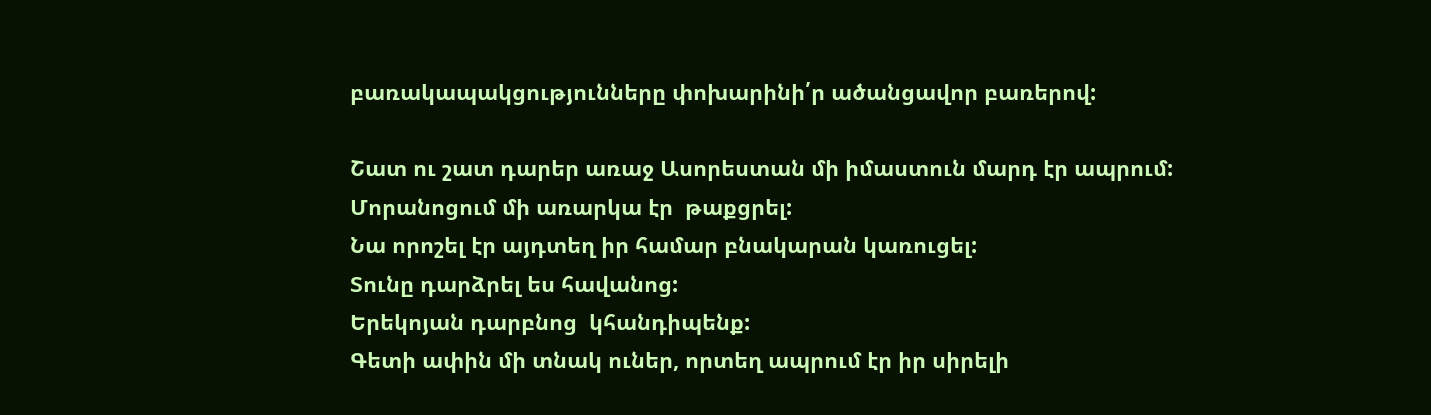բառակապակցությունները փոխարինի՛ր ածանցավոր բառերով:

Շատ ու շատ դարեր առաջ Ասորեստան մի իմաստուն մարդ էր ապրում:
Մորանոցում մի առարկա էր  թաքցրել:
Նա որոշել էր այդտեղ իր համար բնակարան կառուցել:
Տունը դարձրել ես հավանոց:
Երեկոյան դարբնոց  կհանդիպենք:
Գետի ափին մի տնակ ուներ, որտեղ ապրում էր իր սիրելի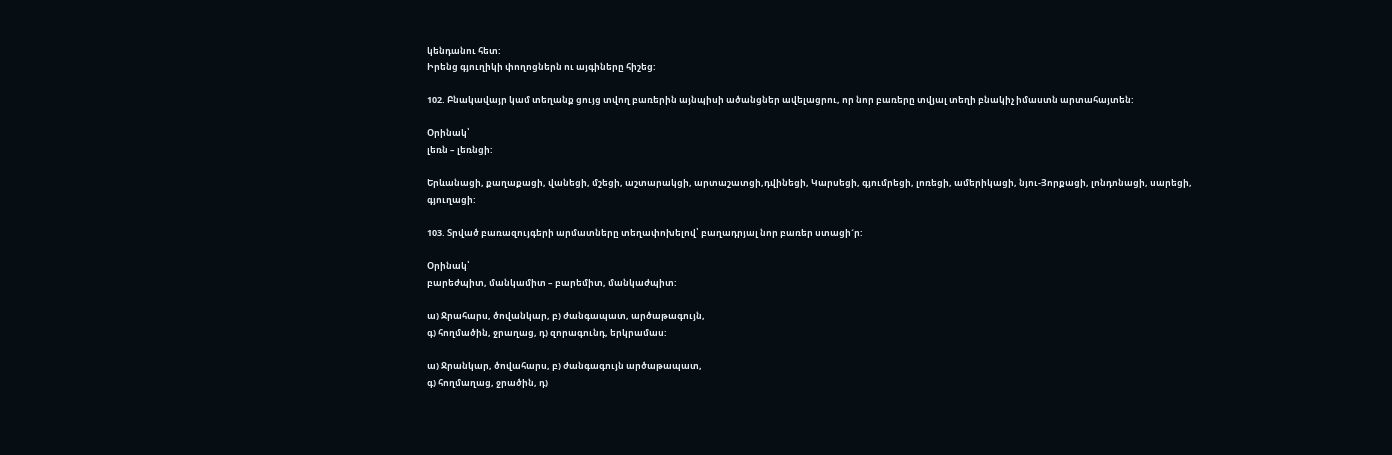կենդանու հետ:
Իրենց գյուղիկի փողոցներն ու այգիները հիշեց:

102. Բնակավայր կամ տեղանք ցույց տվող բառերին այնպիսի ածանցներ ավելացրու, որ նոր բառերը տվյալ տեղի բնակիչ իմաստն արտահայտեն:

Օրինակ՝
լեռն – լեռնցի:

Երևանացի, քաղաքացի, վանեցի, մշեցի, աշտարակցի, արտաշատցի,դվինեցի, Կարսեցի, գյումրեցի, լոռեցի, ամերիկացի, նյու-Յորքացի, լոնդոնացի, սարեցի, գյուղացի:

103. Տրված բառազույգերի արմատները տեղափոխելով՝ բաղադրյալ նոր բառեր ստացի´ր:

Օրինակ՝
բարեժպիտ, մանկամիտ – բարեմիտ, մանկաժպիտ:

ա) Ջրահարս, ծովանկար, բ) ժանգապատ, արծաթագույն,
գ) հողմածին, ջրաղաց, դ) զորագունդ, երկրամաս:

ա) Ջրանկար, ծովահարս, բ) ժանգագույն արծաթապատ,
գ) հողմաղաց, ջրածին, դ)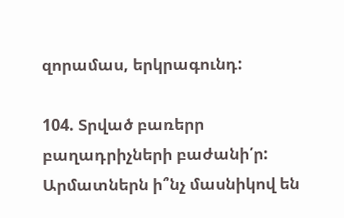զորամաս, երկրագունդ:

104. Տրված բառերր բաղադրիչների բաժանի՛ր: Արմատներն ի՞նչ մասնիկով են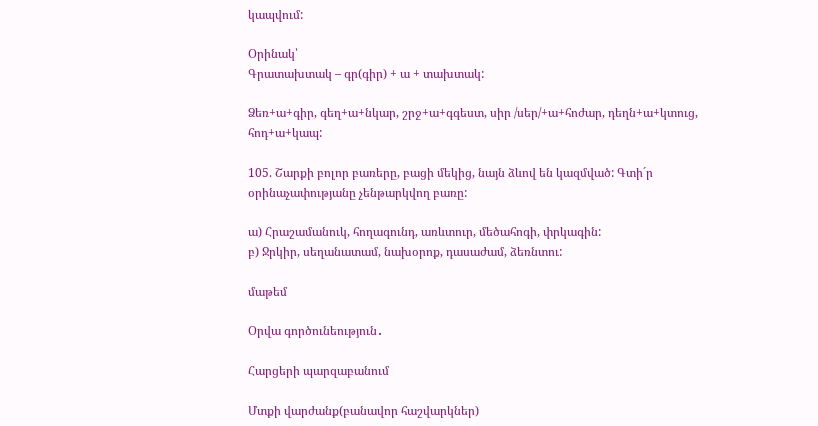կապվում:

Օրինակ՝
Գրատախտակ – գր(գիր) + ա + տախտակ:

Ձեռ+ա+գիր, գեղ+ա+նկար, շրջ+ա+գգեստ, սիր /սեր/+ա+հոժար, դեղն+ա+կտուց, հոդ+ա+կապ:

105. Շարքի բոլոր բառերը, բացի մեկից, նայն ձևով են կազմված: Գտի´ր օրինաչափությանը չենթարկվող բառը:

ա) Հրաշամանուկ, հողագունդ, առևտուր, մեծահոգի, փրկագին:
բ) Ջրկիր, սեղանատամ, նախօրոք, դասաժամ, ձեռնտու:

մաթեմ

Օրվա գործունեություն․

Հարցերի պարզաբանում

Մտքի վարժանք(բանավոր հաշվարկներ)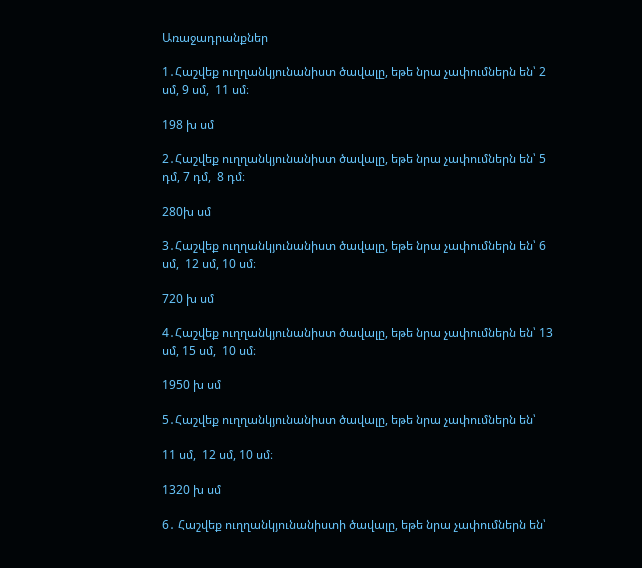Առաջադրանքներ

1․Հաշվեք ուղղանկյունանիստ ծավալը, եթե նրա չափումներն են՝ 2 սմ, 9 սմ,  11 սմ։

198 խ սմ

2․Հաշվեք ուղղանկյունանիստ ծավալը, եթե նրա չափումներն են՝ 5 դմ, 7 դմ,  8 դմ։

280խ սմ

3․Հաշվեք ուղղանկյունանիստ ծավալը, եթե նրա չափումներն են՝ 6 սմ,  12 սմ, 10 սմ։

720 խ սմ

4․Հաշվեք ուղղանկյունանիստ ծավալը, եթե նրա չափումներն են՝ 13 սմ, 15 սմ,  10 սմ։

1950 խ սմ

5․Հաշվեք ուղղանկյունանիստ ծավալը, եթե նրա չափումներն են՝

11 սմ,  12 սմ, 10 սմ։

1320 խ սմ

6․ Հաշվեք ուղղանկյունանիստի ծավալը, եթե նրա չափումներն են՝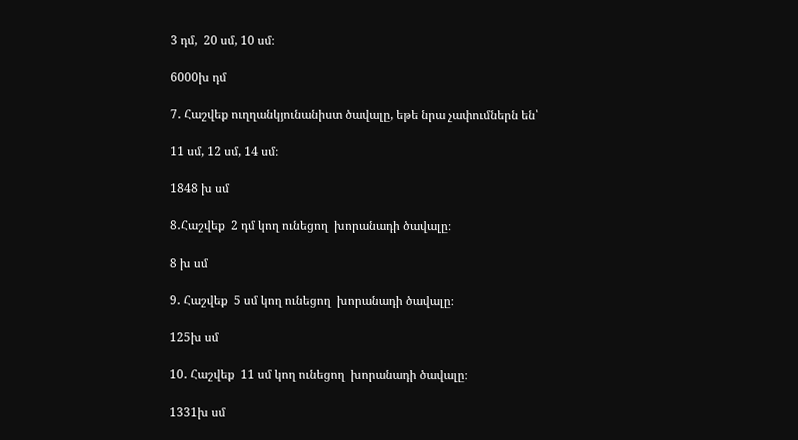3 դմ,  20 սմ, 10 սմ։

6000խ դմ

7․ Հաշվեք ուղղանկյունանիստ ծավալը, եթե նրա չափումներն են՝

11 սմ, 12 սմ, 14 սմ։

1848 խ սմ

8․Հաշվեք  2 դմ կող ունեցող  խորանադի ծավալը։

8 խ սմ

9․ Հաշվեք  5 սմ կող ունեցող  խորանադի ծավալը։

125խ սմ

10․ Հաշվեք  11 սմ կող ունեցող  խորանադի ծավալը։

1331խ սմ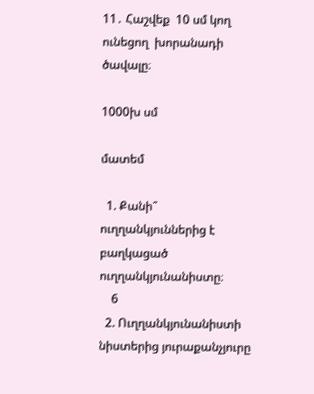11․ Հաշվեք  10 սմ կող ունեցող  խորանադի ծավալը։

1000խ սմ

մատեմ

  1. Քանի՞ ուղղանկյուններից է բաղկացած ուղղանկյունանիստը։
    6
  2. Ուղղանկյունանիստի նիստերից յուրաքանչյուրը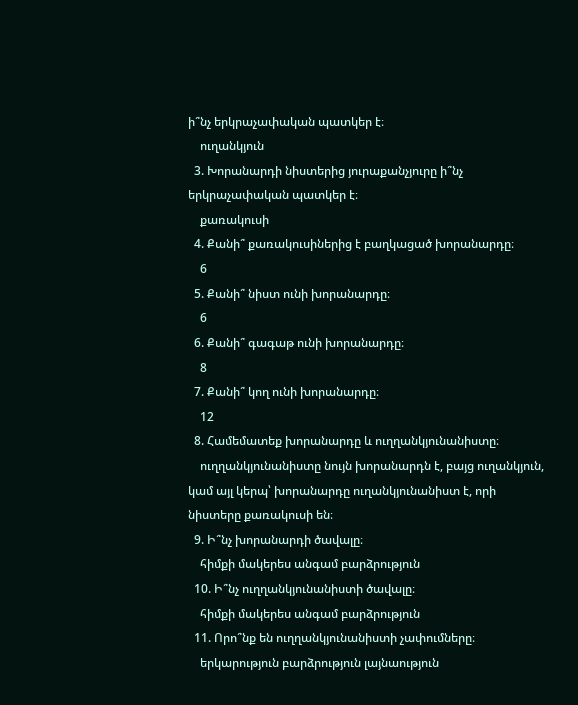ի՞նչ երկրաչափական պատկեր է։
    ուղանկյուն
  3. Խորանարդի նիստերից յուրաքանչյուրը ի՞նչ երկրաչափական պատկեր է։
    քառակուսի
  4. Քանի՞ քառակուսիներից է բաղկացած խորանարդը։
    6
  5. Քանի՞ նիստ ունի խորանարդը։
    6
  6. Քանի՞ գագաթ ունի խորանարդը։
    8
  7. Քանի՞ կող ունի խորանարդը։
    12
  8. Համեմատեք խորանարդը և ուղղանկյունանիստը։
    ուղղանկյունանիստը նույն խորանարդն է, բայց ուղանկյուն, կամ այլ կերպ՝ խորանարդը ուղանկյունանիստ է, որի նիստերը քառակուսի են։
  9. Ի՞նչ խորանարդի ծավալը։
    հիմքի մակերես անգամ բարձրություն
  10. Ի՞նչ ուղղանկյունանիստի ծավալը։
    հիմքի մակերես անգամ բարձրություն
  11. Որո՞նք են ուղղանկյունանիստի չափումները։
    երկարություն բարձրություն լայնաություն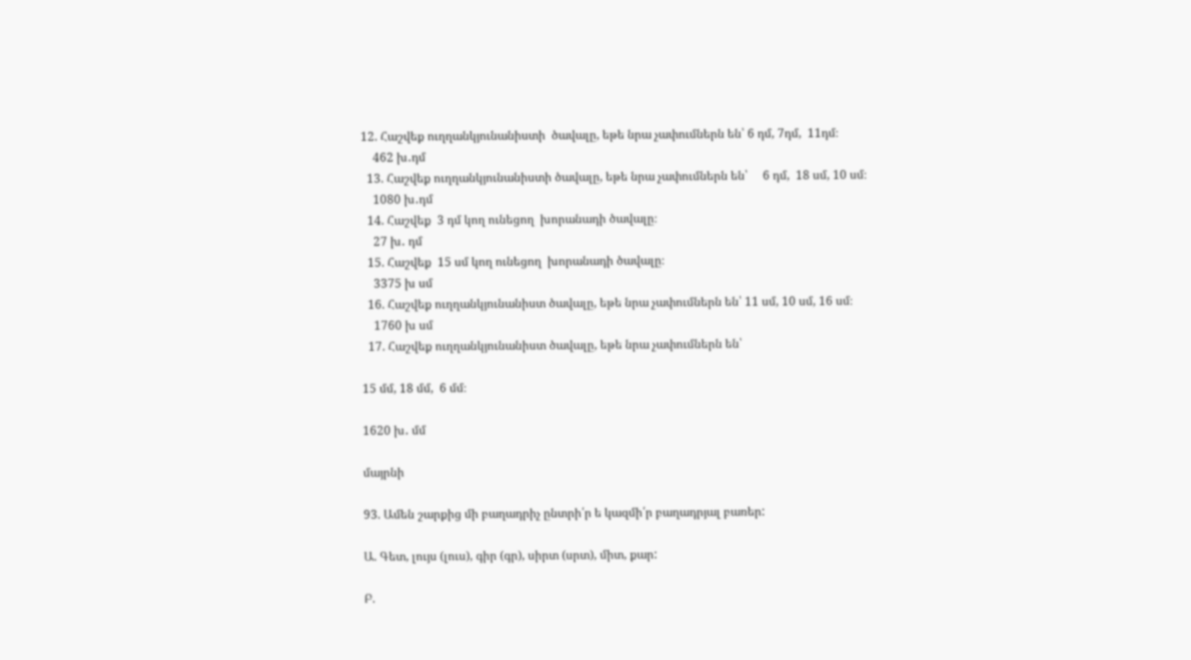12. Հաշվեք ուղղանկյունանիստի  ծավալը, եթե նրա չափումներն են՝ 6 դմ, 7դմ,  11դմ։
    462 խ․դմ
  13. Հաշվեք ուղղանկյունանիստի ծավալը, եթե նրա չափումներն են՝     6 դմ,  18 սմ, 10 սմ։
    1080 խ․դմ
  14. Հաշվեք  3 դմ կող ունեցող  խորանադի ծավալը։
    27 խ․ դմ
  15. Հաշվեք  15 սմ կող ունեցող  խորանադի ծավալը։
    3375 խ սմ
  16. Հաշվեք ուղղանկյունանիստ ծավալը, եթե նրա չափումներն են՝ 11 սմ, 10 սմ, 16 սմ։
    1760 խ սմ
  17. Հաշվեք ուղղանկյունանիստ ծավալը, եթե նրա չափումներն են՝

15 մմ, 18 մմ,  6 մմ։

1620 խ․ մմ

մայրնի

93. Ամեն շարքից մի բաղադրիչ ընտրի՛ր ե կազմի՛ր բաղադրյալ բառեր:

Ա. Գետ, լույս (լուս), գիր (գր), սիրտ (սրտ), միտ, քար:

Բ.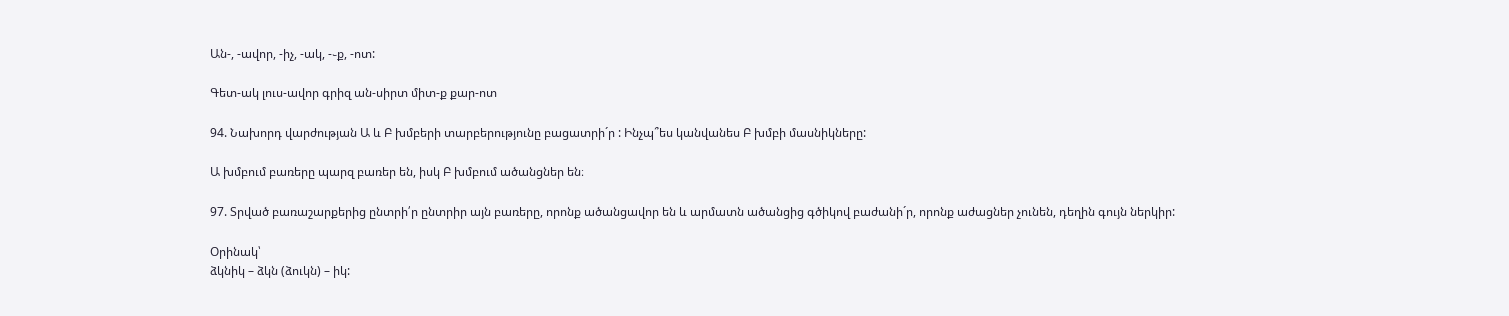Ան-, -ավոր, -իչ, -ակ, -֊ք, -ոտ:

Գետ-ակ լուս-ավոր գրիզ ան-սիրտ միտ-ք քար-ոտ

94. Նախորդ վարժության Ա և Բ խմբերի տարբերությունը բացատրի´ր : Ինչպ՞ես կանվանես Բ խմբի մասնիկները:

Ա խմբում բառերը պարզ բառեր են, իսկ Բ խմբում ածանցներ են։

97. Տրված բառաշարքերից ընտրի՛ր ընտրիր այն բառերը, որոնք ածանցավոր են և արմատն ածանցից գծիկով բաժանի´ր, որոնք աժացներ չունեն, դեղին գույն ներկիր:

Օրինակ՝
ձկնիկ – ձկն (ձուկն) – իկ: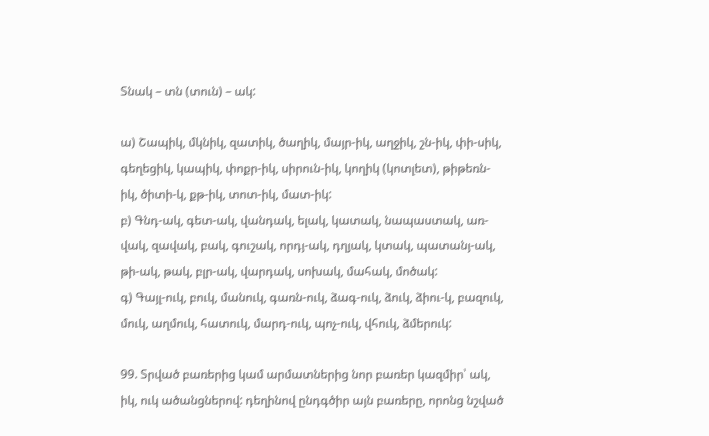Տնակ – տն (տուն) – ակ:

ա) Շապիկ, մկնիկ, զատիկ, ծաղիկ, մայր-իկ, աղջիկ, շն-իկ, փի-սիկ, գեղեցիկ, կապիկ, փոքր-իկ, սիրուն-իկ, կողիկ (կոտլետ), թիթեռն-իկ, ծիտի-կ, քթ-իկ, տոտ-իկ, մատ-իկ:
բ) Գնդ-ակ, գետ-ակ, վանդակ, ելակ, կատակ, նապաստակ, առ-վակ, զավակ, բակ, գուշակ, որդյ-ակ, դղյակ, կտակ, պատանյ-ակ, թի-ակ, թակ, բլր-ակ, վարդակ, սոխակ, մահակ, մոծակ:
գ) Գայլ-ուկ, բուկ, մանուկ, գառն-ուկ, ձագ-ուկ, ձուկ, ձիու-կ, բազուկ, մուկ, աղմուկ, հատուկ, մարդ-ուկ, պոչ-ուկ, վհուկ, ձմերուկ:

99. Տրված բառերից կամ արմատներից նոր բառեր կազմիր՝ ակ, իկ, ուկ ածանցներով: դեղինով ընդգծիր այն բառերը, որոնց նշված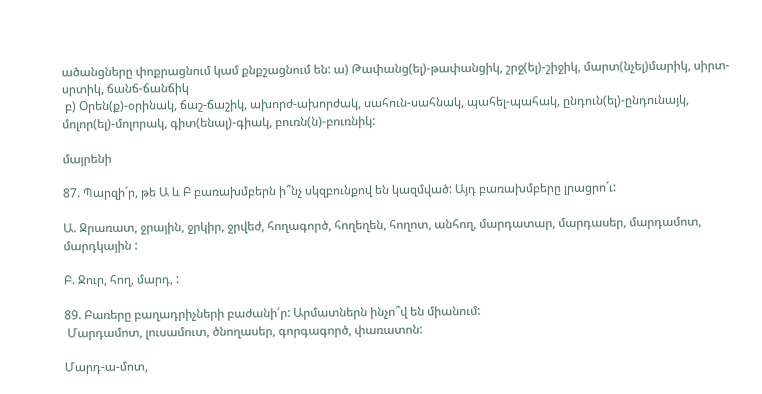ածանցները փոքրացնում կամ քնքշացնում են: ա) Թափանց(ել)-թափանցիկ, շրջ(ել)-շիջիկ, մարտ(նչել)մարիկ, սիրտ-սրտիկ, ճանճ-ճանճիկ
 բ) Օրեն(ք)-օրինակ, ճաշ-ճաշիկ, ախորժ-ախորժակ, սահուն-սահնակ, պահել-պահակ, ընդուն(ել)-ընդունայկ, մոլոր(ել)-մոլորակ, գիտ(ենալ)-գիակ, բուռն(ն)-բուռնիկ:

մայրենի

87. Պարզի´ր, թե Ա և Բ բառախմբերն ի՞նչ սկզբունքով են կազմված: Այդ բառախմբերը լրացրո´ւ:

Ա. Ջրառատ, ջրային, ջրկիր, ջրվեժ, հողագործ, հողեղեն, հողոտ, անհող, մարդատար, մարդասեր, մարդամոտ, մարդկային :

Բ. Ջուր, հող, մարդ, :

89. Բառերը բաղադրիչների բաժանի՛ր: Արմատներն ինչո՞վ են միանում:
 Մարդամոտ, լուսամուտ, ծնողասեր, գորգագործ, փառատոն:

Մարդ-ա-մոտ,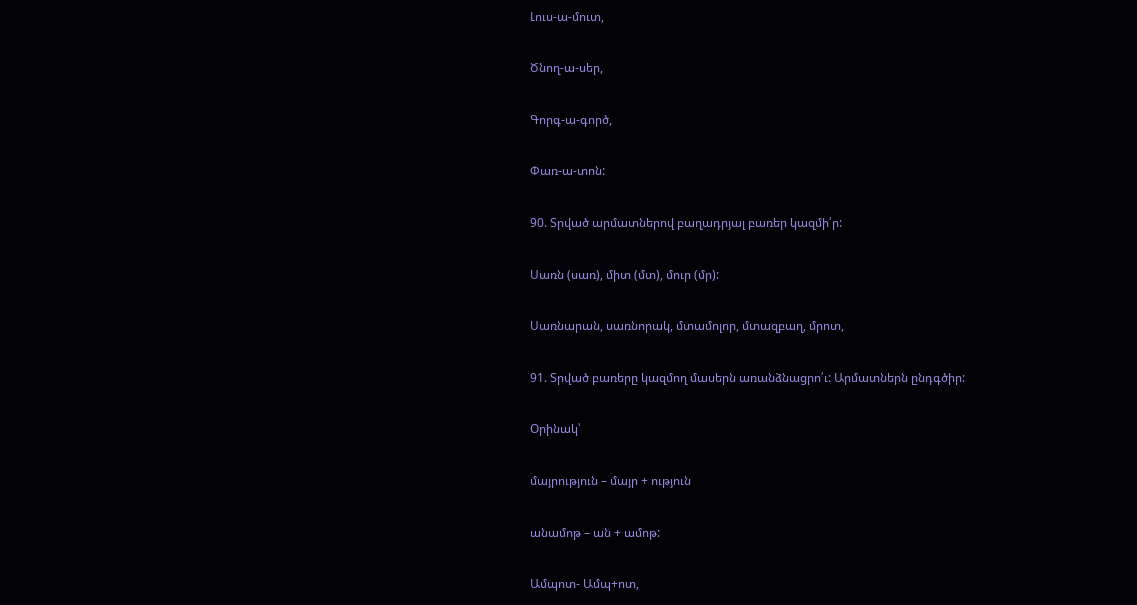Լուս-ա-մուտ,

Ծնող-ա-սեր,

Գորգ-ա-գործ,

Փառ-ա-տոն:

90. Տրված արմատներով բաղադրյալ բառեր կազմի՛ր:

Սառն (սառ), միտ (մտ), մուր (մր):

Սառնարան, սառնորակ, մտամոլոր, մտազբաղ, մրոտ,

91. Տրված բառերը կազմող մասերն առանձնացրո՛ւ: Արմատներն ընդգծիր:

Օրինակ՝

մայրություն – մայր + ություն

անամոթ – ան + ամոթ:

Ամպոտ- Ամպ+ոտ,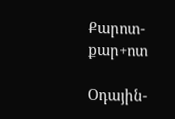Քարոտ- քար+ոտ

Օդային-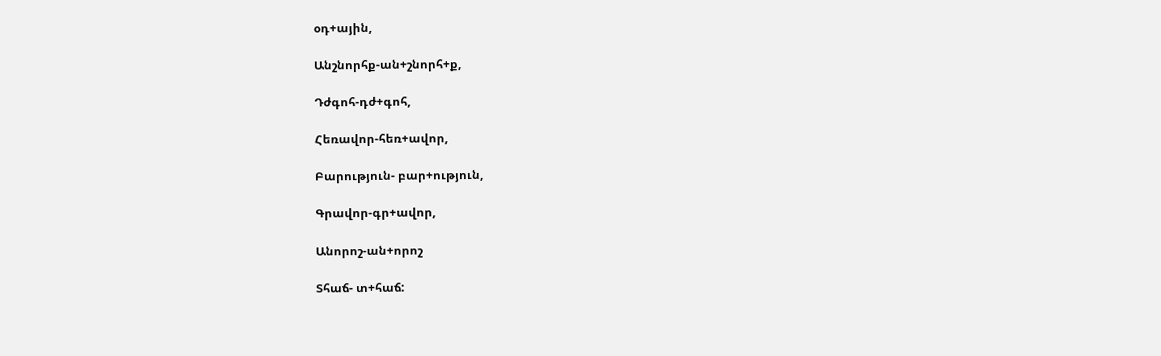օդ+ային,

Անշնորհք-ան+շնորհ+ք,

Դժգոհ-դժ+գոհ,

Հեռավոր-հեռ+ավոր,

Բարություն- բար+ություն,

Գրավոր-գր+ավոր,

Անորոշ-ան+որոշ

Տհաճ- տ+հաճ: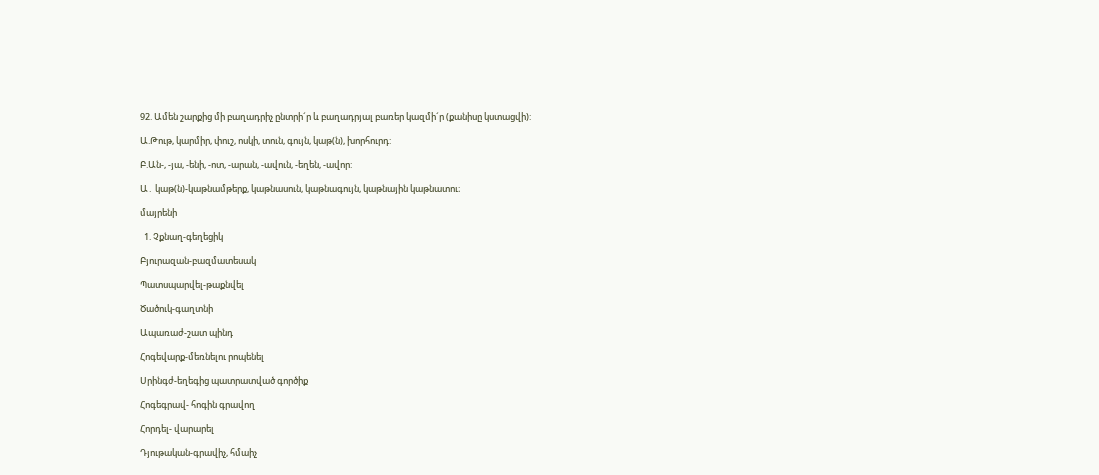92. Ամեն շարքից մի բաղադրիչ ընտրի´ր և բաղադրյալ բառեր կազմի´ր (քանիսը կստացվի):

Ա.Թութ, կարմիր, փուշ, ոսկի, տուն, գույն, կաթ(ն), խորհուրդ:

Բ.Ան-, -յա, -ենի, -ոտ, -արան, -ավուն, -եղեն, -ավոր:

Ա․ կաթ(ն)-կաթնամթերք, կաթնասուն, կաթնագույն, կաթնային կաթնատու։

մայրենի

  1. Չքնաղ-գեղեցիկ

Բյուրազան-բազմատեսակ

Պատսպարվել-թաքնվել

Ծածուկ-գաղտնի

Ապառաժ-շատ պինդ

Հոգեվարք-մեռնելու րոպենել

Սրինգժ-եղեգից պատրատված գործիք

Հոգեգրավ- հոգին գրավող

Հորդել- վարարել

Դյութական-գրավիչ, հմաիչ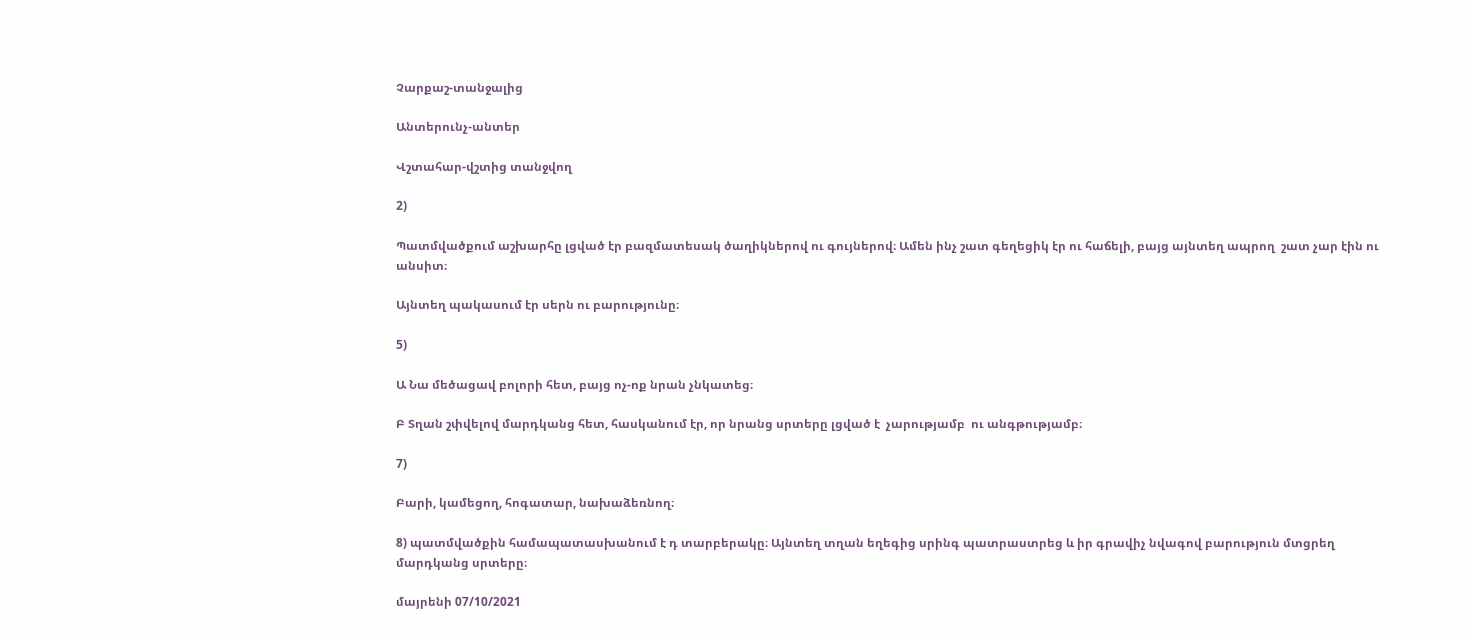Չարքաշ-տանջալից

Անտերունչ-անտեր

Վշտահար-վշտից տանջվող

2)

Պատմվածքում աշխարհը լցված էր բազմատեսակ ծաղիկներով ու գույներով։ Ամեն ինչ շատ գեղեցիկ էր ու հաճելի, բայց այնտեղ ապրող  շատ չար էին ու անսիտ։

Այնտեղ պակասում էր սերն ու բարությունը։

5)

Ա Նա մեծացավ բոլորի հետ, բայց ոչ-ոք նրան չնկատեց։

Բ Տղան շփվելով մարդկանց հետ, հասկանում էր, որ նրանց սրտերը լցված է  չարությամբ  ու անգթությամբ։

7)

Բարի, կամեցող, հոգատար, նախաձեռնող։

8) պատմվածքին համապատասխանում է դ տարբերակը։ Այնտեղ տղան եղեգից սրինգ պատրաստրեց և իր գրավիչ նվագով բարություն մտցրեղ մարդկանց սրտերը։

մայրենի 07/10/2021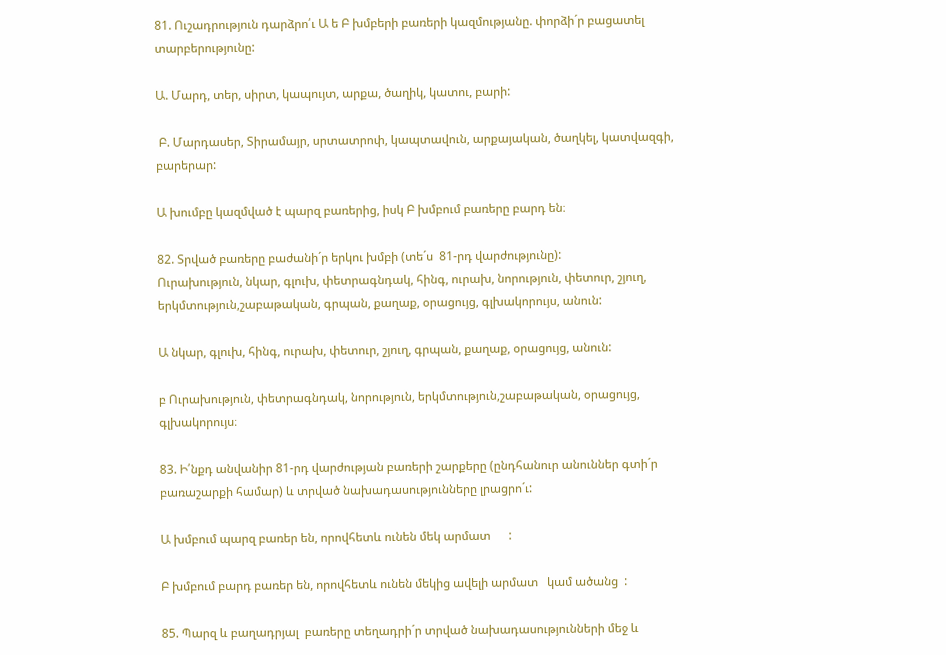81. Ուշադրություն դարձրո՛ւ Ա ե Բ խմբերի բառերի կազմությանը. փորձի´ր բացատել տարբերությունը:

Ա. Մարդ, տեր, սիրտ, կապույտ, արքա, ծաղիկ, կատու, բարի:

 Բ. Մարդասեր, Տիրամայր, սրտատրոփ, կապտավուն, արքայական, ծաղկել, կատվազգի, բարերար:

Ա խումբը կազմված է պարզ բառերից, իսկ Բ խմբում բառերը բարդ են։

82. Տրված բառերը բաժանի´ր երկու խմբի (տե´ս  81-րդ վարժությունը):
Ուրախություն, նկար, գլուխ, փետրագնդակ, հինգ, ուրախ, նորություն, փետուր, շյուղ, երկմտություն,շաբաթական, գրպան, քաղաք, օրացույց, գլխակորույս, անուն:

Ա նկար, գլուխ, հինգ, ուրախ, փետուր, շյուղ, գրպան, քաղաք, օրացույց, անուն:

բ Ուրախություն, փետրագնդակ, նորություն, երկմտություն,շաբաթական, օրացույց, գլխակորույս։

83. Ի՛նքդ անվանիր 81-րդ վարժության բառերի շարքերը (ընդհանուր անուններ գտի´ր բառաշարքի համար) և տրված նախադասությունները լրացրո´ւ:

Ա խմբում պարզ բառեր են, որովհետև ունեն մեկ արմատ      :

Բ խմբում բարդ բառեր են, որովհետև ունեն մեկից ավելի արմատ   կամ ածանց  :

85. Պարզ և բաղադրյալ  բառերը տեղադրի´ր տրված նախադասությունների մեջ և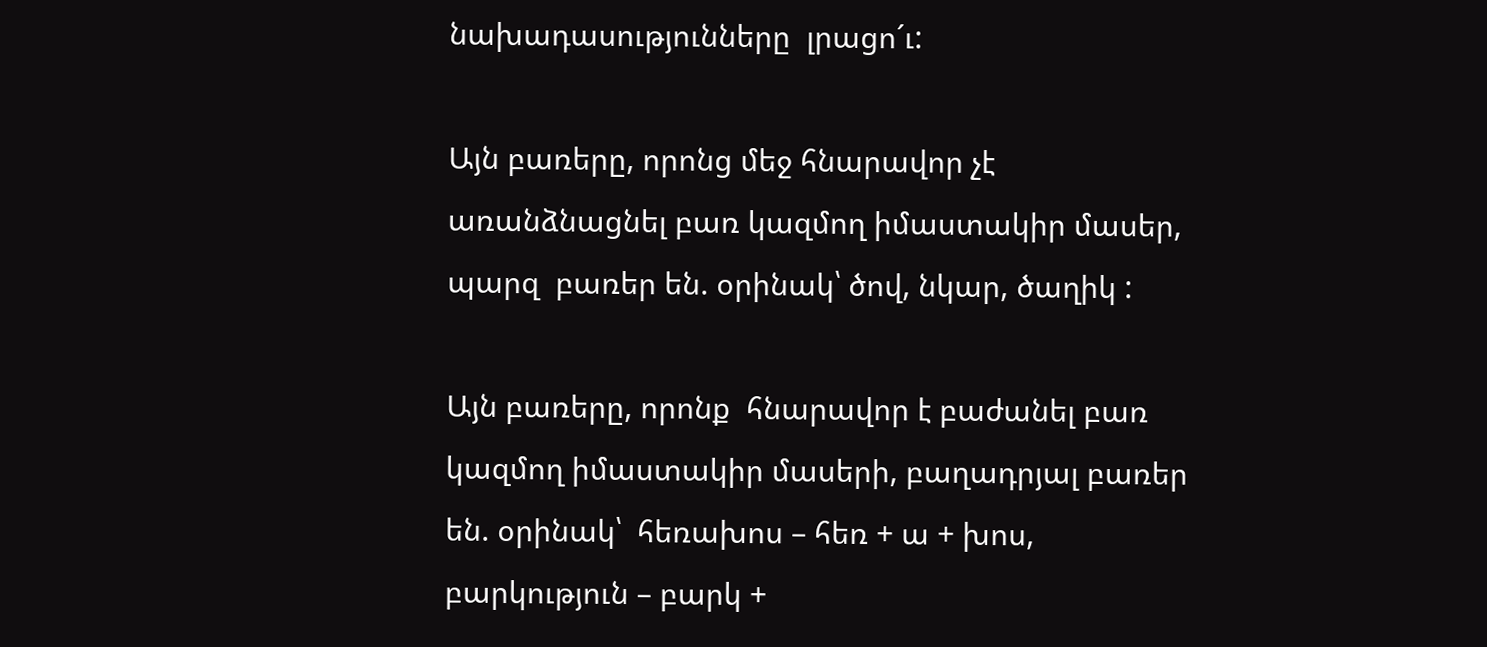նախադասությունները  լրացո´ւ:

Այն բառերը, որոնց մեջ հնարավոր չէ առանձնացնել բառ կազմող իմաստակիր մասեր, պարզ  բառեր են. օրինակ՝ ծով, նկար, ծաղիկ :

Այն բառերը, որոնք  հնարավոր է բաժանել բառ կազմող իմաստակիր մասերի, բաղադրյալ բառեր են. օրինակ՝  հեռախոս – հեռ + ա + խոս, բարկություն – բարկ +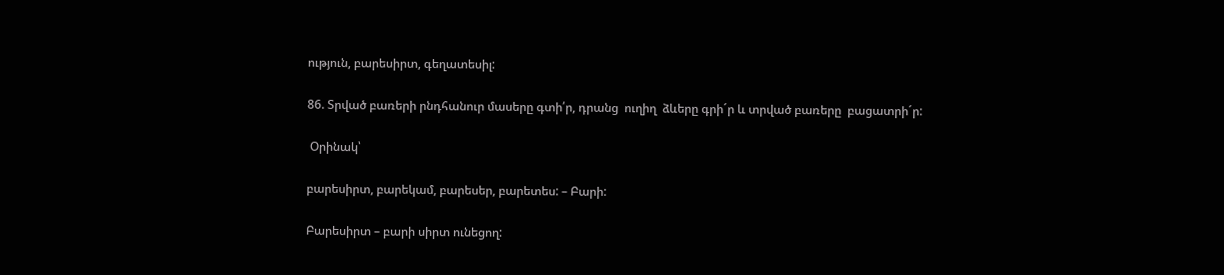ություն, բարեսիրտ, գեղատեսիլ:

86. Տրված բառերի րնդհանուր մասերը գտի՛ր, դրանց  ուղիղ  ձևերը գրի´ր և տրված բառերը  բացատրի´ր:

 Օրինակ՝

բարեսիրտ, բարեկամ, բարեսեր, բարետես: – Բարի:

Բարեսիրտ – բարի սիրտ ունեցող: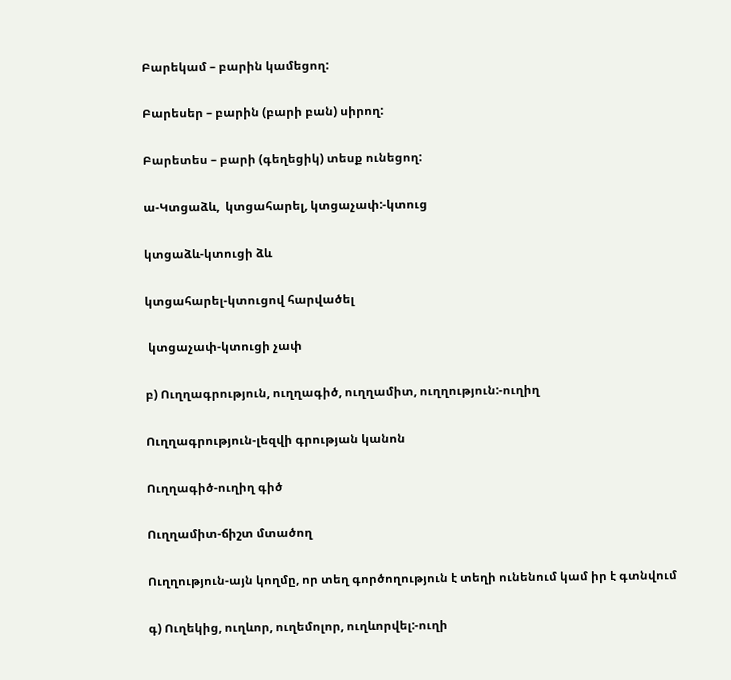Բարեկամ – բարին կամեցող:

Բարեսեր – բարին (բարի բան) սիրող:

Բարետես – բարի (գեղեցիկ) տեսք ունեցող:

ա-Կտցաձև,  կտցահարել, կտցաչափ:-կտուց

կտցաձև-կտուցի ձև

կտցահարել-կտուցով հարվածել

 կտցաչափ-կտուցի չափ

բ) Ուղղագրություն, ուղղագիծ, ուղղամիտ, ուղղություն:-ուղիղ

Ուղղագրություն-լեզվի գրության կանոն

Ուղղագիծ-ուղիղ գիծ

Ուղղամիտ-ճիշտ մտածող

Ուղղություն-այն կողմը, որ տեղ գործողություն է տեղի ունենում կամ իր է գտնվում

գ) Ուղեկից, ուղևոր, ուղեմոլոր, ուղևորվել:-ուղի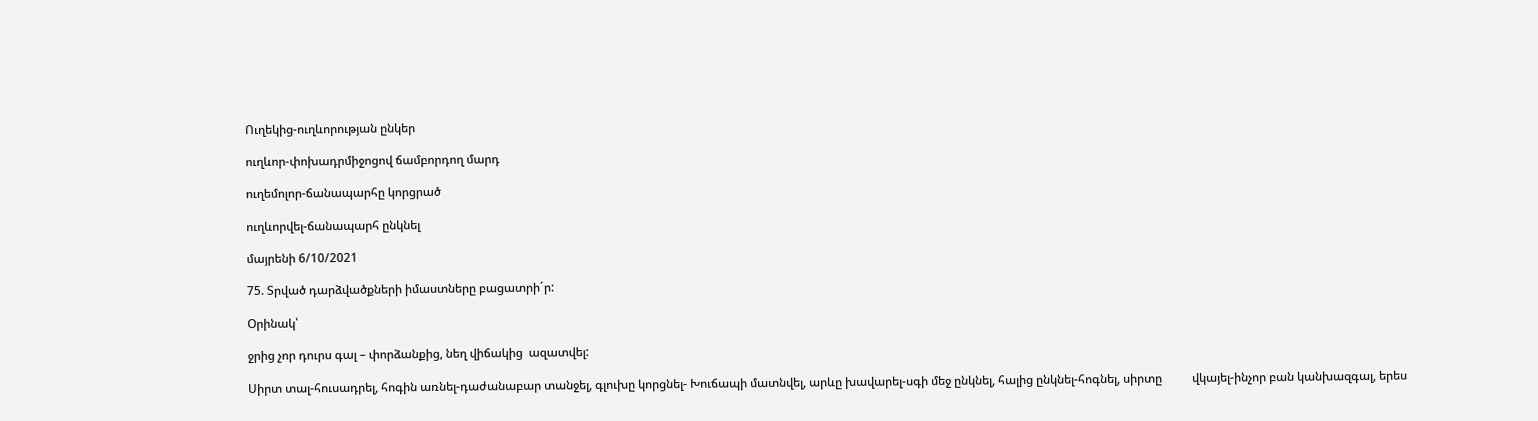Ուղեկից-ուղևորության ընկեր

ուղևոր-փոխադրմիջոցով ճամբորդող մարդ

ուղեմոլոր-ճանապարհը կորցրած

ուղևորվել-ճանապարհ ընկնել

մայրենի 6/10/2021

75. Տրված դարձվածքների իմաստները բացատրի´ր:

Օրինակ՝

ջրից չոր դուրս գալ – փորձանքից, նեղ վիճակից  ազատվել:

Սիրտ տալ-հուսադրել, հոգին առնել-դաժանաբար տանջել, գլուխը կորցնել- Խուճապի մատնվել, արևը խավարել-սգի մեջ ընկնել, հալից ընկնել-հոգնել, սիրտը          վկայել-ինչոր բան կանխազգալ, երես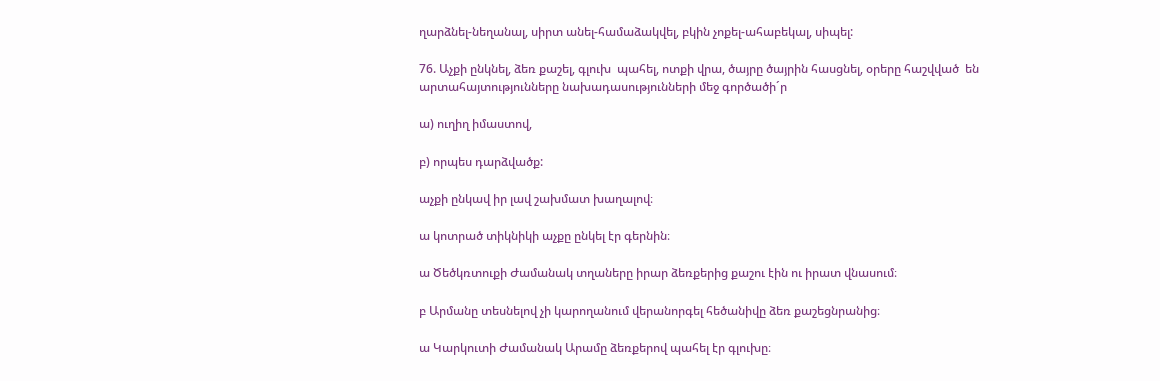ղարձնել-նեղանալ, սիրտ անել-համաձակվել, բկին չոքել-ահաբեկալ, սիպել:

76. Աչքի ընկնել, ձեռ քաշել, գլուխ  պահել, ոտքի վրա, ծայրը ծայրին հասցնել, օրերը հաշվված  են արտահայտությունները նախադասությունների մեջ գործածի´ր

ա) ուղիղ իմաստով,

բ) որպես դարձվածք:

աչքի ընկավ իր լավ շախմատ խաղալով։

ա կոտրած տիկնիկի աչքը ընկել էր գերնին։

ա Ծեծկռտուքի Ժամանակ տղաները իրար ձեռքերից քաշու էին ու իրատ վնասում։

բ Արմանը տեսնելով չի կարողանում վերանորգել հեծանիվը ձեռ քաշեցնրանից։

ա Կարկուտի Ժամանակ Արամը ձեռքերով պահել էր գլուխը։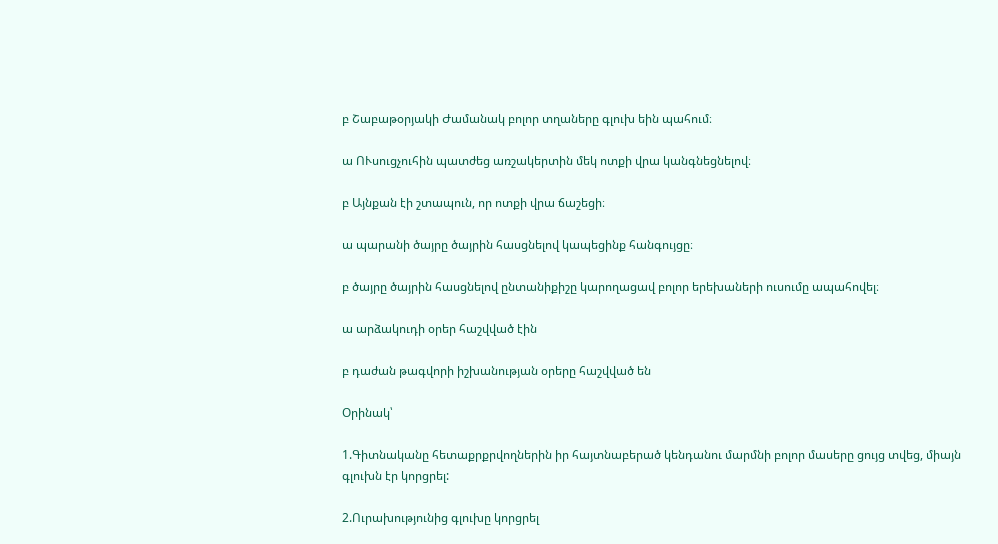բ Շաբաթօրյակի Ժամանակ բոլոր տղաները գլուխ եին պահում։

ա ՈՒսուցչուհին պատժեց առշակերտին մեկ ոտքի վրա կանգնեցնելով։

բ Այնքան էի շտապուն, որ ոտքի վրա ճաշեցի։

ա պարանի ծայրը ծայրին հասցնելով կապեցինք հանգույցը։

բ ծայրը ծայրին հասցնելով ընտանիքիշը կարողացավ բոլոր երեխաների ուսումը ապահովել։

ա արձակուդի օրեր հաշվված էին

բ դաժան թագվորի իշխանության օրերը հաշվված են

Օրինակ՝

1.Գիտնականը հետաքրքրվողներին իր հայտնաբերած կենդանու մարմնի բոլոր մասերը ցույց տվեց, միայն գլուխն էր կորցրել:

2.Ուրախությունից գլուխը կորցրել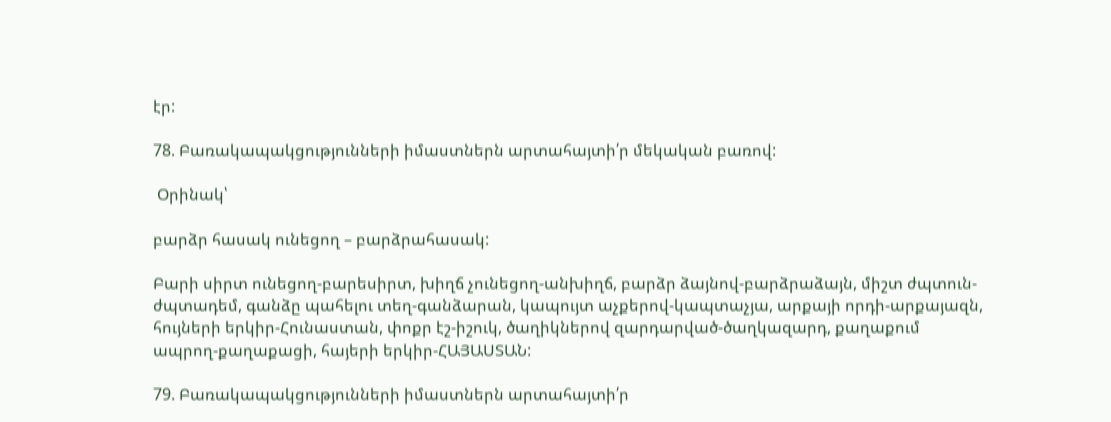էր:

78. Բառակապակցությունների իմաստներն արտահայտի՛ր մեկական բառով:

 Օրինակ՝

բարձր հասակ ունեցող – բարձրահասակ:

Բարի սիրտ ունեցող-բարեսիրտ, խիղճ չունեցող-անխիղճ, բարձր ձայնով-բարձրաձայն, միշտ ժպտուն-ժպտադեմ, գանձը պահելու տեղ-գանձարան, կապույտ աչքերով-կապտաչյա, արքայի որդի-արքայազն, հույների երկիր-Հունաստան, փոքր էշ-իշուկ, ծաղիկներով զարդարված-ծաղկազարդ, քաղաքում ապրող-քաղաքացի, հայերի երկիր-ՀԱՅԱՍՏԱՆ:

79. Բառակապակցությունների իմաստներն արտահայտի՛ր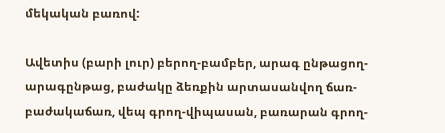մեկական բառով:

Ավետիս (բարի լուր) բերող-բամբեր, արագ ընթացող-արագընթաց, բաժակը ձեռքին արտասանվող ճառ-բաժակաճառ, վեպ գրող-վիպասան, բառարան գրող-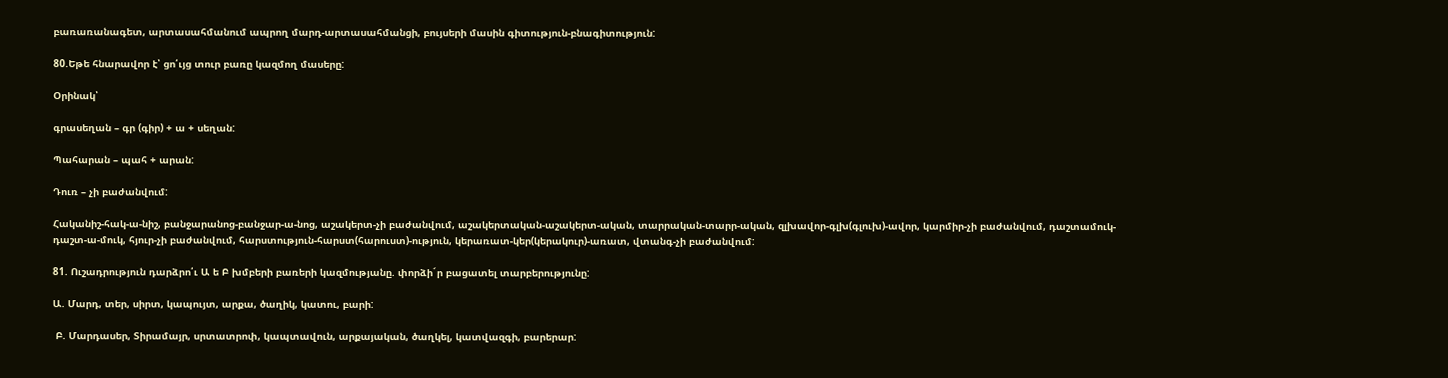բառառանագետ, արտասահմանում ապրող մարդ-արտասահմանցի, բույսերի մասին գիտություն-բնագիտություն:

80.Եթե հնարավոր է՝ ցո՛ւյց տուր բառը կազմող մասերը:

Օրինակ՝

գրասեղան – գր (գիր) + ա + սեղան:

Պահարան – պահ + արան:

Դուռ – չի բաժանվում:

Հականիշ-հակ-ա-նիշ, բանջարանոց-բանջար-ա-նոց, աշակերտ-չի բաժանվում, աշակերտական-աշակերտ-ական, տարրական-տարր-ական, զլխավոր-գլխ(գլուխ)-ավոր, կարմիր-չի բաժանվում, դաշտամուկ-դաշտ-ա-մուկ, հյուր-չի բաժանվում, հարստություն-հարստ(հարուստ)-ություն, կերառատ-կեր(կերակուր)-առատ, վտանգ-չի բաժանվում:

81. Ուշադրություն դարձրո՛ւ Ա ե Բ խմբերի բառերի կազմությանը. փորձի´ր բացատել տարբերությունը:

Ա. Մարդ, տեր, սիրտ, կապույտ, արքա, ծաղիկ, կատու, բարի:

 Բ. Մարդասեր, Տիրամայր, սրտատրոփ, կապտավուն, արքայական, ծաղկել, կատվազգի, բարերար: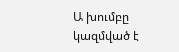Ա խումբը կազմված է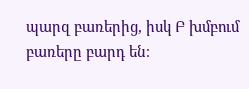պարզ բառերից, իսկ Բ խմբում բառերը բարդ են։